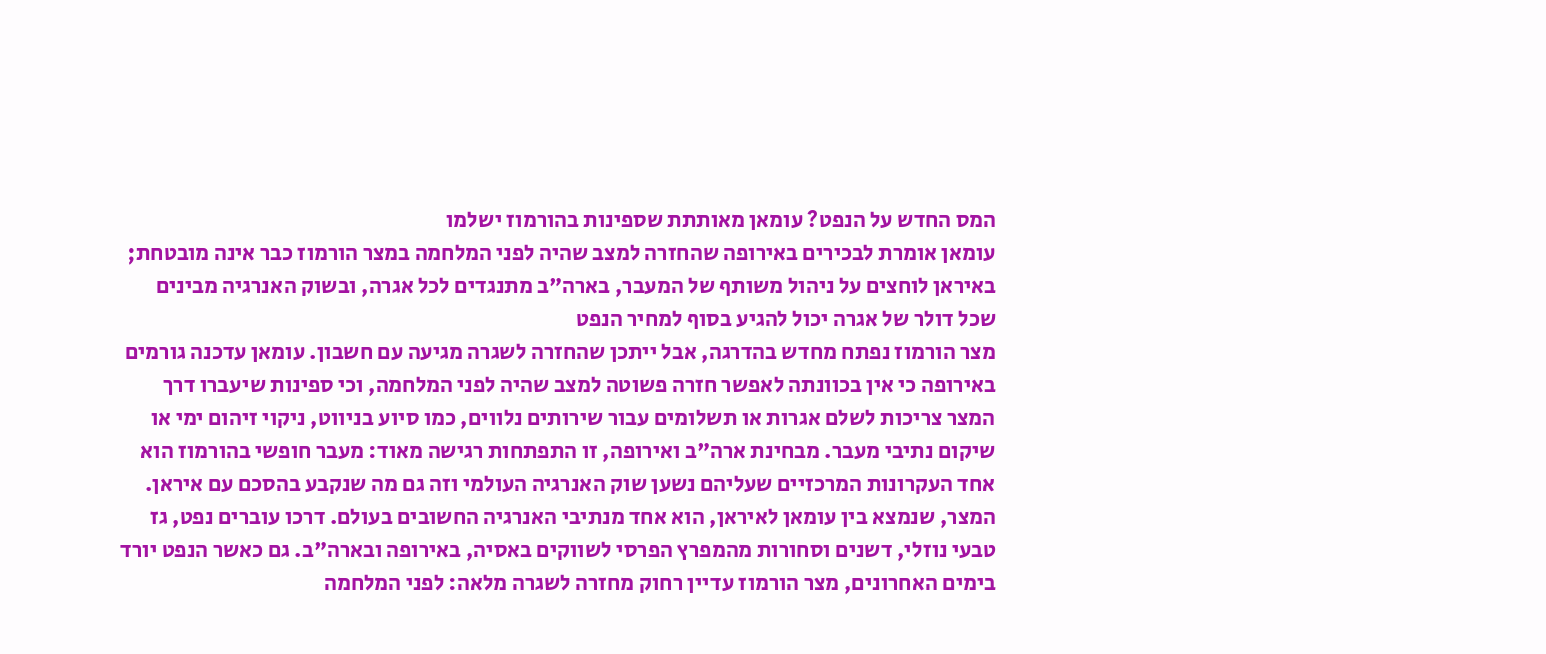המס החדש על הנפט? עומאן מאותתת שספינות בהורמוז ישלמו
עומאן אומרת לבכירים באירופה שהחזרה למצב שהיה לפני המלחמה במצר הורמוז כבר אינה מובטחת; באיראן לוחצים על ניהול משותף של המעבר, בארה"ב מתנגדים לכל אגרה, ובשוק האנרגיה מבינים שכל דולר של אגרה יכול להגיע בסוף למחיר הנפט
מצר הורמוז נפתח מחדש בהדרגה, אבל ייתכן שהחזרה לשגרה מגיעה עם חשבון. עומאן עדכנה גורמים באירופה כי אין בכוונתה לאפשר חזרה פשוטה למצב שהיה לפני המלחמה, וכי ספינות שיעברו דרך המצר צריכות לשלם אגרות או תשלומים עבור שירותים נלווים, כמו סיוע בניווט, ניקוי זיהום ימי או שיקום נתיבי מעבר. מבחינת ארה"ב ואירופה, זו התפתחות רגישה מאוד: מעבר חופשי בהורמוז הוא אחד העקרונות המרכזיים שעליהם נשען שוק האנרגיה העולמי וזה גם מה שנקבע בהסכם עם איראן.
המצר, שנמצא בין עומאן לאיראן, הוא אחד מנתיבי האנרגיה החשובים בעולם. דרכו עוברים נפט, גז טבעי נוזלי, דשנים וסחורות מהמפרץ הפרסי לשווקים באסיה, באירופה ובארה"ב. גם כאשר הנפט יורד בימים האחרונים, מצר הורמוז עדיין רחוק מחזרה לשגרה מלאה: לפני המלחמה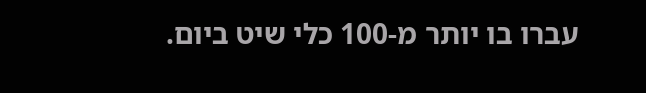עברו בו יותר מ-100 כלי שיט ביום.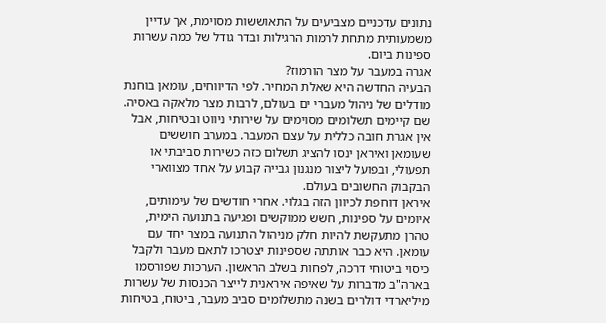נתונים עדכניים מצביעים על התאוששות מסוימת, אך עדיין משמעותית מתחת לרמות הרגילות ובדר גודל של כמה עשרות ספינות ביום.
אגרה במעבר על מצר הורמוז?
הבעיה החדשה היא שאלת המחיר. לפי הדיווחים, עומאן בוחנת מודלים של ניהול מעברי ים בעולם, לרבות מצר מלאקה באסיה. שם קיימים תשלומים מסוימים על שירותי ניווט ובטיחות, אבל אין אגרת חובה כללית על עצם המעבר. במערב חוששים שעומאן ואיראן ינסו להציג תשלום כזה כשירות סביבתי או תפעולי, ובפועל ליצור מנגנון גבייה קבוע על אחד מצווארי הבקבוק החשובים בעולם.
איראן דוחפת לכיוון הזה בגלוי. אחרי חודשים של עימותים, איומים על ספינות, חשש ממוקשים ופגיעה בתנועה הימית, טהרן מתעקשת להיות חלק מניהול התנועה במצר יחד עם עומאן. היא כבר אותתה שספינות יצטרכו לתאם מעבר ולקבל כיסוי ביטוחי דרכה, לפחות בשלב הראשון. הערכות שפורסמו בארה"ב מדברות על שאיפה איראנית לייצר הכנסות של עשרות מיליארדי דולרים בשנה מתשלומים סביב מעבר, ביטוח, בטיחות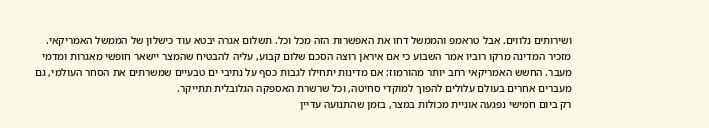ושירותים נלווים. אבל טראמפ והממשל דחו את האפשרות הזה מכל וכל. תשלום אגרה יבטא עוד כישלון של הממשל האמריקאי.
מזכיר המדינה מרקו רוביו אמר השבוע כי אם איראן רוצה הסכם שלום קבוע, עליה להבטיח שהמצר יישאר חופשי מאגרות ומדמי מעבר. החשש האמריקאי רחב יותר מהורמוז: אם מדינות יתחילו לגבות כסף על נתיבי ים טבעיים שמשרתים את הסחר העולמי, גם מעברים אחרים בעולם עלולים להפוך למוקדי סחיטה, וכל שרשרת האספקה הגלובלית תתייקר.
רק ביום חמישי נפגעה אוניית מכולות במצר, בזמן שהתנועה עדיין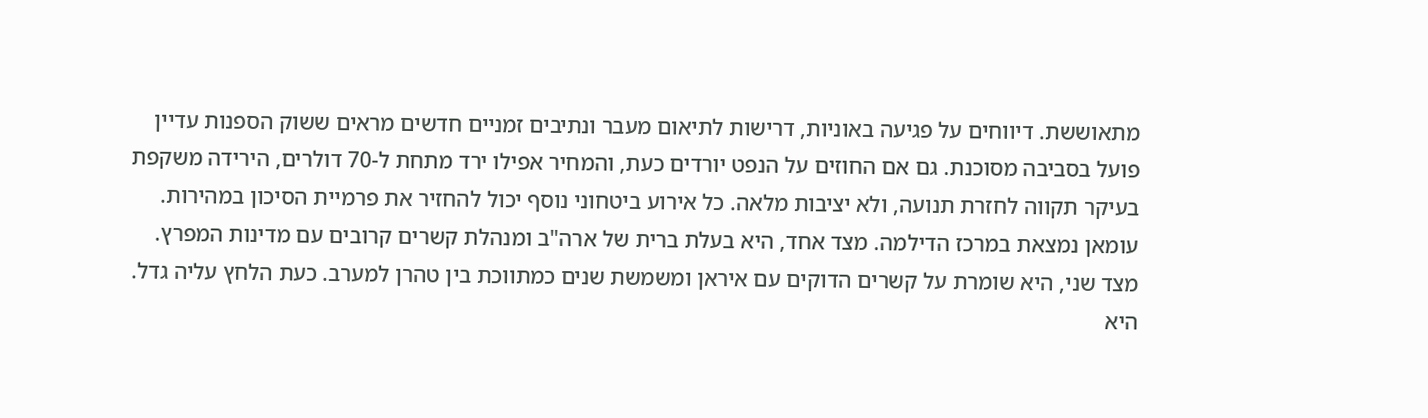מתאוששת. דיווחים על פגיעה באוניות, דרישות לתיאום מעבר ונתיבים זמניים חדשים מראים ששוק הספנות עדיין פועל בסביבה מסוכנת. גם אם החוזים על הנפט יורדים כעת, והמחיר אפילו ירד מתחת ל-70 דולרים, הירידה משקפת בעיקר תקווה לחזרת תנועה, ולא יציבות מלאה. כל אירוע ביטחוני נוסף יכול להחזיר את פרמיית הסיכון במהירות.
עומאן נמצאת במרכז הדילמה. מצד אחד, היא בעלת ברית של ארה"ב ומנהלת קשרים קרובים עם מדינות המפרץ. מצד שני, היא שומרת על קשרים הדוקים עם איראן ומשמשת שנים כמתווכת בין טהרן למערב. כעת הלחץ עליה גדל. היא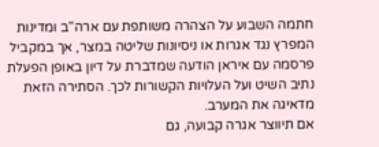חתמה השבוע על הצהרה משותפת עם ארה"ב ומדינות המפרץ נגד אגרות או ניסיונות שליטה במצר, אך במקביל פרסמה עם איראן הודעה שמדברת על דיון באופן הפעלת נתיב השיט ועל העלויות הקשורות לכך. הסתירה הזאת מדאיגה את המערב.
אם תיווצר אגרה קבועה, גם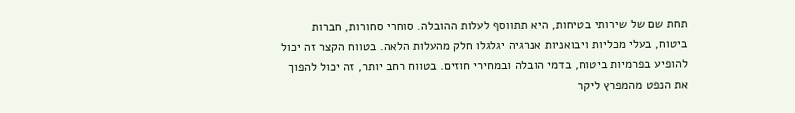תחת שם של שירותי בטיחות, היא תתווסף לעלות ההובלה. סוחרי סחורות, חברות ביטוח, בעלי מכליות ויבואניות אנרגיה יגלגלו חלק מהעלות הלאה. בטווח הקצר זה יכול להופיע בפרמיות ביטוח, בדמי הובלה ובמחירי חוזים. בטווח רחב יותר, זה יכול להפוך את הנפט מהמפרץ ליקר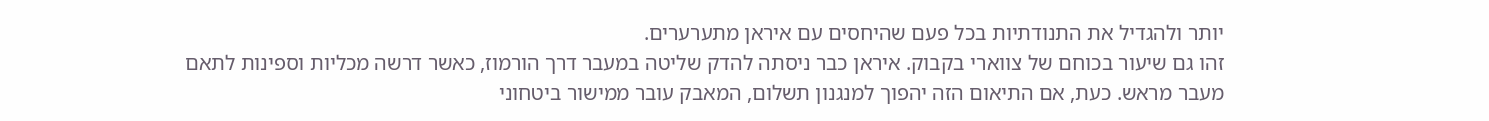יותר ולהגדיל את התנודתיות בכל פעם שהיחסים עם איראן מתערערים.
זהו גם שיעור בכוחם של צווארי בקבוק. איראן כבר ניסתה להדק שליטה במעבר דרך הורמוז, כאשר דרשה מכליות וספינות לתאם מעבר מראש. כעת, אם התיאום הזה יהפוך למנגנון תשלום, המאבק עובר ממישור ביטחוני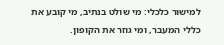למישור כלכלי: מי שולט בנתיב, מי קובע את כללי המעבר, ומי גוזר את הקופון.